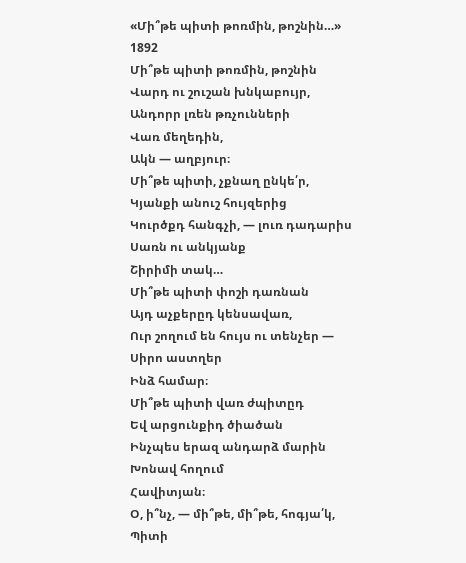«Մի՞թե պիտի թոռմին, թոշնին…»
1892
Մի՞թե պիտի թոռմին, թոշնին
Վարդ ու շուշան խնկաբույր,
Անդորր լռեն թռչունների
Վառ մեղեդին,
Ակն — աղբյուր։
Մի՞թե պիտի, չքնաղ ընկե՛ր,
Կյանքի անուշ հույզերից
Կուրծքդ հանգչի, — լուռ դադարիս
Սառն ու անկյանք
Շիրիմի տակ…
Մի՞թե պիտի փոշի դառնան
Այդ աչքերըդ կենսավառ,
Ուր շողում են հույս ու տենչեր —
Սիրո աստղեր
Ինձ համար։
Մի՞թե պիտի վառ ժպիտըդ
Եվ արցունքիդ ծիածան
Ինչպես երազ անդարձ մարին
Խոնավ հողում
Հավիտյան։
Օ, ի՞նչ, — մի՞թե, մի՞թե, հոգյա՛կ,
Պիտի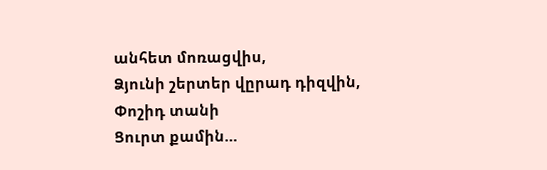անհետ մոռացվիս,
Ձյունի շերտեր վըրադ դիզվին,
Փոշիդ տանի
Ցուրտ քամին…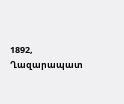1892, Ղազարապատ